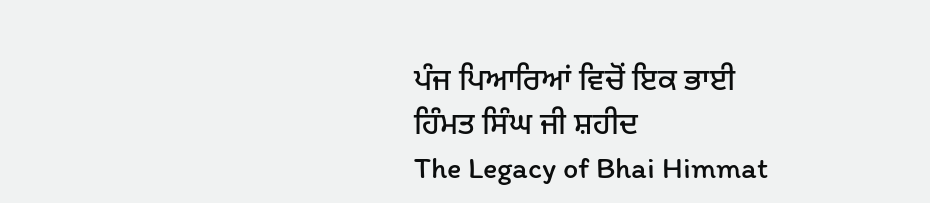ਪੰਜ ਪਿਆਰਿਆਂ ਵਿਚੋਂ ਇਕ ਭਾਈ ਹਿੰਮਤ ਸਿੰਘ ਜੀ ਸ਼ਹੀਦ
The Legacy of Bhai Himmat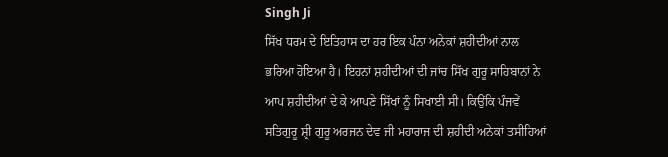Singh Ji
ਸਿੱਖ ਧਰਮ ਦੇ ਇਤਿਹਾਸ ਦਾ ਹਰ ਇਕ ਪੰਨਾ ਅਨੇਕਾਂ ਸ਼ਹੀਦੀਆਂ ਨਾਲ ਭਰਿਆ ਹੋਇਆ ਹੈ। ਇਹਨਾਂ ਸ਼ਹੀਦੀਆਂ ਦੀ ਜਾਂਚ ਸਿੱਖ ਗੁਰੂ ਸਾਹਿਬਾਨਾਂ ਨੇ ਆਪ ਸ਼ਹੀਦੀਆਂ ਦੇ ਕੇ ਆਪਣੇ ਸਿੱਖਾਂ ਨੂੰ ਸਿਖਾਈ ਸੀ। ਕਿਉਂਕਿ ਪੰਜਵੇਂ ਸਤਿਗੁਰੂ ਸ਼੍ਰੀ ਗੁਰੂ ਅਰਜਨ ਦੇਵ ਜੀ ਮਹਾਰਾਜ ਦੀ ਸ਼ਹੀਦੀ ਅਨੇਕਾਂ ਤਸੀਹਿਆਂ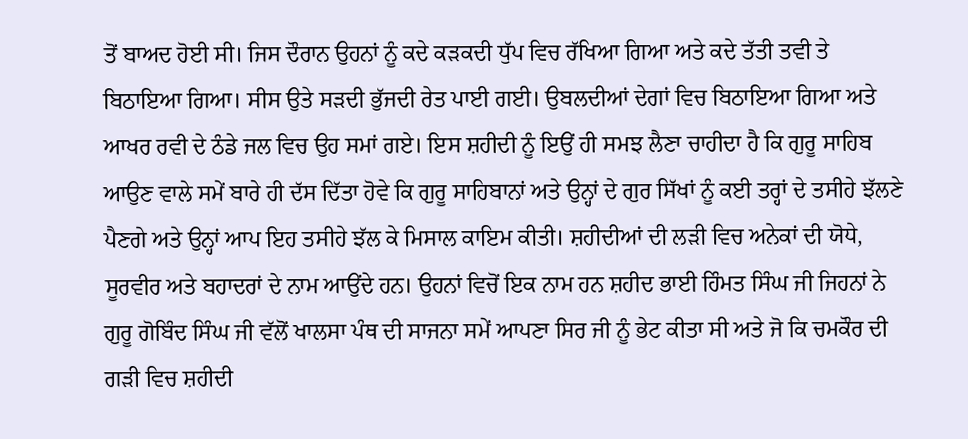ਤੋਂ ਬਾਅਦ ਹੋਈ ਸੀ। ਜਿਸ ਦੌਰਾਨ ਉਹਨਾਂ ਨੂੰ ਕਦੇ ਕੜਕਦੀ ਧੁੱਪ ਵਿਚ ਰੱਖਿਆ ਗਿਆ ਅਤੇ ਕਦੇ ਤੱਤੀ ਤਵੀ ਤੇ ਬਿਠਾਇਆ ਗਿਆ। ਸੀਸ ਉਤੇ ਸੜਦੀ ਭੁੱਜਦੀ ਰੇਤ ਪਾਈ ਗਈ। ਉਬਲਦੀਆਂ ਦੇਗਾਂ ਵਿਚ ਬਿਠਾਇਆ ਗਿਆ ਅਤੇ ਆਖਰ ਰਵੀ ਦੇ ਠੰਡੇ ਜਲ ਵਿਚ ਉਹ ਸਮਾਂ ਗਏ। ਇਸ ਸ਼ਹੀਦੀ ਨੂੰ ਇਉਂ ਹੀ ਸਮਝ ਲੈਣਾ ਚਾਹੀਦਾ ਹੈ ਕਿ ਗੁਰੂ ਸਾਹਿਬ ਆਉਣ ਵਾਲੇ ਸਮੇਂ ਬਾਰੇ ਹੀ ਦੱਸ ਦਿੱਤਾ ਹੋਵੇ ਕਿ ਗੁਰੂ ਸਾਹਿਬਾਨਾਂ ਅਤੇ ਉਨ੍ਹਾਂ ਦੇ ਗੁਰ ਸਿੱਖਾਂ ਨੂੰ ਕਈ ਤਰ੍ਹਾਂ ਦੇ ਤਸੀਹੇ ਝੱਲਣੇ ਪੈਣਗੇ ਅਤੇ ਉਨ੍ਹਾਂ ਆਪ ਇਹ ਤਸੀਹੇ ਝੱਲ ਕੇ ਮਿਸਾਲ ਕਾਇਮ ਕੀਤੀ। ਸ਼ਹੀਦੀਆਂ ਦੀ ਲੜੀ ਵਿਚ ਅਨੇਕਾਂ ਦੀ ਯੋਧੇ, ਸੂਰਵੀਰ ਅਤੇ ਬਹਾਦਰਾਂ ਦੇ ਨਾਮ ਆਉਂਦੇ ਹਨ। ਉਹਨਾਂ ਵਿਚੋਂ ਇਕ ਨਾਮ ਹਨ ਸ਼ਹੀਦ ਭਾਈ ਹਿੰਮਤ ਸਿੰਘ ਜੀ ਜਿਹਨਾਂ ਨੇ ਗੁਰੂ ਗੋਬਿੰਦ ਸਿੰਘ ਜੀ ਵੱਲੋਂ ਖਾਲਸਾ ਪੰਥ ਦੀ ਸਾਜਨਾ ਸਮੇਂ ਆਪਣਾ ਸਿਰ ਜੀ ਨੂੰ ਭੇਟ ਕੀਤਾ ਸੀ ਅਤੇ ਜੋ ਕਿ ਚਮਕੌਰ ਦੀ ਗੜੀ ਵਿਚ ਸ਼ਹੀਦੀ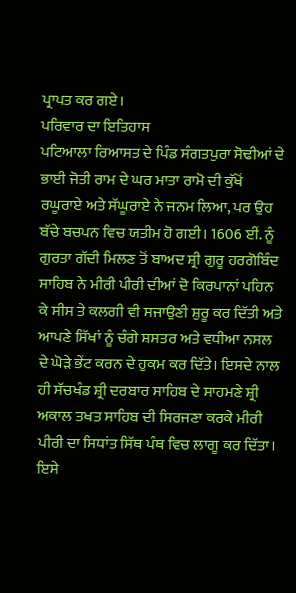ਪ੍ਰਾਪਤ ਕਰ ਗਏ।
ਪਰਿਵਾਰ ਦਾ ਇਤਿਹਾਸ
ਪਟਿਆਲਾ ਰਿਆਸਤ ਦੇ ਪਿੰਡ ਸੰਗਤਪੁਰਾ ਸੋਢੀਆਂ ਦੇ ਭਾਈ ਜੋਤੀ ਰਾਮ ਦੇ ਘਰ ਮਾਤਾ ਰਾਮੋ ਦੀ ਕੁੱਖੋਂ ਰਘੂਰਾਏ ਅਤੇ ਸੱਘੂਰਾਏ ਨੇ ਜਨਮ ਲਿਆ, ਪਰ ਉਹ ਬੱਚੇ ਬਚਪਨ ਵਿਚ ਯਤੀਮ ਹੋ ਗਈ। 1606 ਈਂ. ਨੂੰ ਗੁਰਤਾ ਗੱਦੀ ਮਿਲਣ ਤੋਂ ਬਾਅਦ ਸ਼੍ਰੀ ਗੁਰੂ ਹਰਗੋਬਿੰਦ ਸਾਹਿਬ ਨੇ ਮੀਰੀ ਪੀਰੀ ਦੀਆਂ ਦੋ ਕਿਰਪਾਨਾਂ ਪਹਿਨ ਕੇ ਸੀਸ ਤੇ ਕਲਗੀ ਵੀ ਸਜਾਉਣੀ ਸ਼ੁਰੂ ਕਰ ਦਿੱਤੀ ਅਤੇ ਆਪਣੇ ਸਿੱਖਾਂ ਨੂੰ ਚੰਗੇ ਸ਼ਸਤਰ ਅਤੇ ਵਧੀਆ ਨਸਲ ਦੇ ਘੋੜੇ ਭੇਂਟ ਕਰਨ ਦੇ ਹੁਕਮ ਕਰ ਦਿੱਤੇ। ਇਸਦੇ ਨਾਲ ਹੀ ਸੱਚਖੰਡ ਸ਼੍ਰੀ ਦਰਬਾਰ ਸਾਹਿਬ ਦੇ ਸਾਹਮਣੇ ਸ਼੍ਰੀ ਅਕਾਲ ਤਖਤ ਸਾਹਿਬ ਦੀ ਸਿਰਜਣਾ ਕਰਕੇ ਮੀਰੀ ਪੀਰੀ ਦਾ ਸਿਧਾਂਤ ਸਿੱਥ ਪੰਥ ਵਿਚ ਲਾਗੂ ਕਰ ਦਿੱਤਾ। ਇਸੇ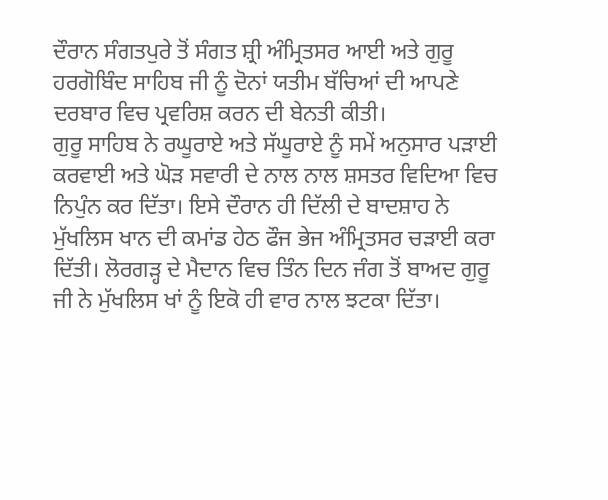ਦੌਰਾਨ ਸੰਗਤਪੁਰੇ ਤੋਂ ਸੰਗਤ ਸ਼੍ਰੀ ਅੰਮ੍ਰਿਤਸਰ ਆਈ ਅਤੇ ਗੁਰੂ ਹਰਗੋਬਿੰਦ ਸਾਹਿਬ ਜੀ ਨੂੰ ਦੋਨਾਂ ਯਤੀਮ ਬੱਚਿਆਂ ਦੀ ਆਪਣੇ ਦਰਬਾਰ ਵਿਚ ਪ੍ਰਵਰਿਸ਼ ਕਰਨ ਦੀ ਬੇਨਤੀ ਕੀਤੀ।
ਗੁਰੂ ਸਾਹਿਬ ਨੇ ਰਘੂਰਾਏ ਅਤੇ ਸੱਘੂਰਾਏ ਨੂੰ ਸਮੇਂ ਅਨੁਸਾਰ ਪੜਾਈ ਕਰਵਾਈ ਅਤੇ ਘੋੜ ਸਵਾਰੀ ਦੇ ਨਾਲ ਨਾਲ ਸ਼ਸਤਰ ਵਿਦਿਆ ਵਿਚ ਨਿਪੁੰਨ ਕਰ ਦਿੱਤਾ। ਇਸੇ ਦੌਰਾਨ ਹੀ ਦਿੱਲੀ ਦੇ ਬਾਦਸ਼ਾਹ ਨੇ ਮੁੱਖਲਿਸ ਖਾਨ ਦੀ ਕਮਾਂਡ ਹੇਠ ਫੌਜ ਭੇਜ ਅੰਮ੍ਰਿਤਸਰ ਚੜਾਈ ਕਰਾ ਦਿੱਤੀ। ਲੋਰਗੜ੍ਹ ਦੇ ਮੈਦਾਨ ਵਿਚ ਤਿੰਨ ਦਿਨ ਜੰਗ ਤੋਂ ਬਾਅਦ ਗੁਰੂ ਜੀ ਨੇ ਮੁੱਖਲਿਸ ਖਾਂ ਨੂੰ ਇਕੋ ਹੀ ਵਾਰ ਨਾਲ ਝਟਕਾ ਦਿੱਤਾ।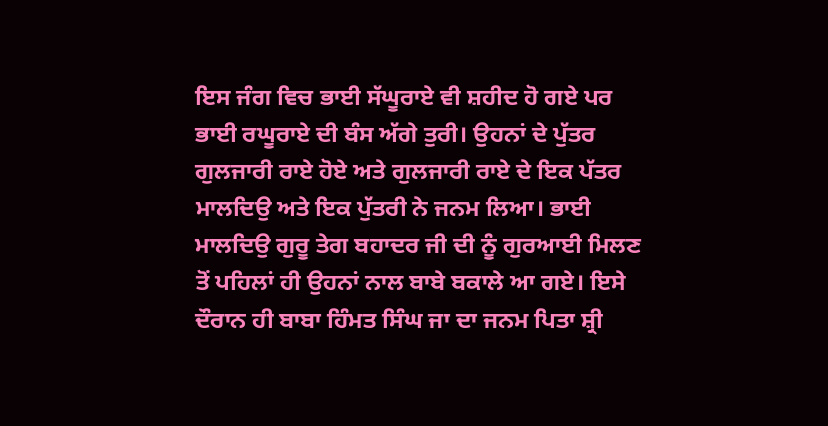ਇਸ ਜੰਗ ਵਿਚ ਭਾਈ ਸੱਘੂਰਾਏ ਵੀ ਸ਼ਹੀਦ ਹੋ ਗਏ ਪਰ ਭਾਈ ਰਘੂਰਾਏ ਦੀ ਬੰਸ ਅੱਗੇ ਤੁਰੀ। ਉਹਨਾਂ ਦੇ ਪੁੱਤਰ ਗੁਲਜਾਰੀ ਰਾਏ ਹੋਏ ਅਤੇ ਗੁਲਜਾਰੀ ਰਾਏ ਦੇ ਇਕ ਪੱਤਰ ਮਾਲਦਿਉ ਅਤੇ ਇਕ ਪੁੱਤਰੀ ਨੇ ਜਨਮ ਲਿਆ। ਭਾਈ ਮਾਲਦਿਉ ਗੁਰੂ ਤੇਗ ਬਹਾਦਰ ਜੀ ਦੀ ਨੂੰ ਗੁਰਆਈ ਮਿਲਣ ਤੋਂ ਪਹਿਲਾਂ ਹੀ ਉਹਨਾਂ ਨਾਲ ਬਾਬੇ ਬਕਾਲੇ ਆ ਗਏ। ਇਸੇ ਦੌਰਾਨ ਹੀ ਬਾਬਾ ਹਿੰਮਤ ਸਿੰਘ ਜਾ ਦਾ ਜਨਮ ਪਿਤਾ ਸ਼੍ਰੀ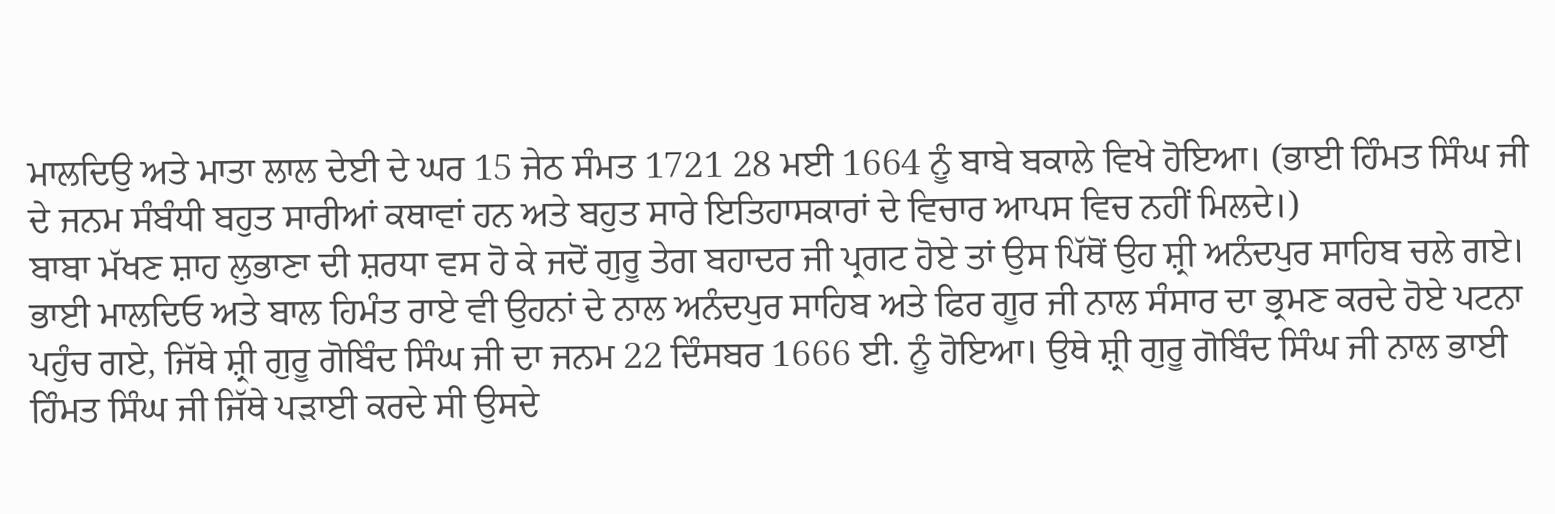ਮਾਲਦਿਉ ਅਤੇ ਮਾਤਾ ਲਾਲ ਦੇਈ ਦੇ ਘਰ 15 ਜੇਠ ਸੰਮਤ 1721 28 ਮਈ 1664 ਨੂੰ ਬਾਬੇ ਬਕਾਲੇ ਵਿਖੇ ਹੋਇਆ। (ਭਾਈ ਹਿੰਮਤ ਸਿੰਘ ਜੀ ਦੇ ਜਨਮ ਸੰਬੰਧੀ ਬਹੁਤ ਸਾਰੀਆਂ ਕਥਾਵਾਂ ਹਨ ਅਤੇ ਬਹੁਤ ਸਾਰੇ ਇਤਿਹਾਸਕਾਰਾਂ ਦੇ ਵਿਚਾਰ ਆਪਸ ਵਿਚ ਨਹੀਂ ਮਿਲਦੇ।)
ਬਾਬਾ ਮੱਖਣ ਸ਼ਾਹ ਲੁਭਾਣਾ ਦੀ ਸ਼ਰਧਾ ਵਸ ਹੋ ਕੇ ਜਦੋਂ ਗੁਰੂ ਤੇਗ ਬਹਾਦਰ ਜੀ ਪ੍ਰਗਟ ਹੋਏ ਤਾਂ ਉਸ ਪਿੱਥੋਂ ਉਹ ਸ਼੍ਰੀ ਅਨੰਦਪੁਰ ਸਾਹਿਬ ਚਲੇ ਗਏ। ਭਾਈ ਮਾਲਦਿਓ ਅਤੇ ਬਾਲ ਹਿਮੰਤ ਰਾਏ ਵੀ ਉਹਨਾਂ ਦੇ ਨਾਲ ਅਨੰਦਪੁਰ ਸਾਹਿਬ ਅਤੇ ਫਿਰ ਗੂਰ ਜੀ ਨਾਲ ਸੰਸਾਰ ਦਾ ਭ੍ਰਮਣ ਕਰਦੇ ਹੋਏ ਪਟਨਾ ਪਹੁੰਚ ਗਏ, ਜਿੱਥੇ ਸ਼੍ਰੀ ਗੁਰੂ ਗੋਬਿੰਦ ਸਿੰਘ ਜੀ ਦਾ ਜਨਮ 22 ਦਿੰਸਬਰ 1666 ਈ. ਨੂੰ ਹੋਇਆ। ਉਥੇ ਸ਼੍ਰੀ ਗੁਰੂ ਗੋਬਿੰਦ ਸਿੰਘ ਜੀ ਨਾਲ ਭਾਈ ਹਿੰਮਤ ਸਿੰਘ ਜੀ ਜਿੱਥੇ ਪੜਾਈ ਕਰਦੇ ਸੀ ਉਸਦੇ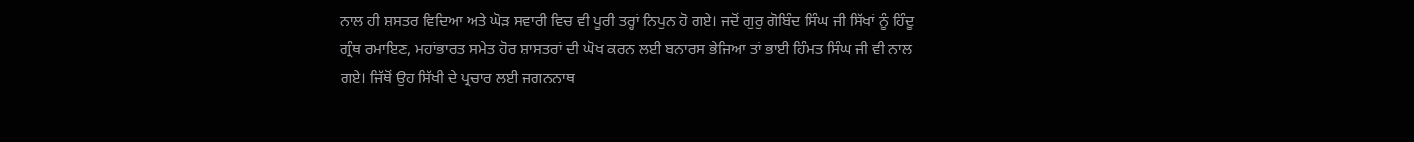ਨਾਲ ਹੀ ਸ਼ਸਤਰ ਵਿਦਿਆ ਅਤੇ ਘੋੜ ਸਵਾਰੀ ਵਿਚ ਵੀ ਪੂਰੀ ਤਰ੍ਹਾਂ ਨਿਪੁਨ ਹੋ ਗਏ। ਜਦੋਂ ਗੁਰੁ ਗੋਬਿੰਦ ਸਿੰਘ ਜੀ ਸਿੱਖਾਂ ਨੂੰ ਹਿੰਦੂ ਗ੍ਰੰਥ ਰਮਾਇਣ, ਮਹਾਂਭਾਰਤ ਸਮੇਤ ਹੋਰ ਸ਼ਾਸਤਰਾਂ ਦੀ ਘੋਖ ਕਰਨ ਲਈ ਬਨਾਰਸ ਭੇਜਿਆ ਤਾਂ ਭਾਈ ਹਿੰਮਤ ਸਿੰਘ ਜੀ ਵੀ ਨਾਲ ਗਏ। ਜਿੱਥੋਂ ਉਹ ਸਿੱਖੀ ਦੇ ਪ੍ਰਚਾਰ ਲਈ ਜਗਨਨਾਥ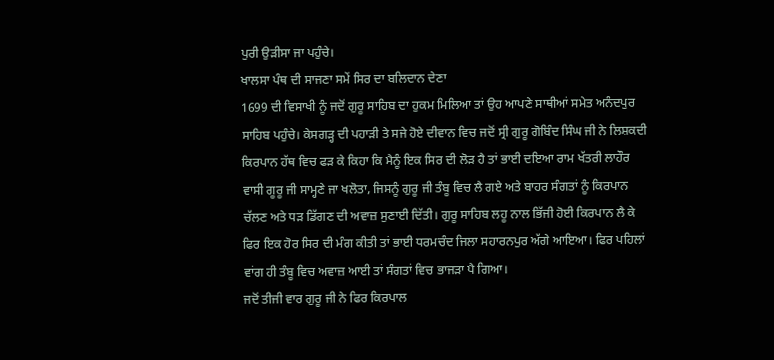ਪੁਰੀ ਉੜੀਸਾ ਜਾ ਪਹੁੰਚੇ।
ਖਾਲਸਾ ਪੰਥ ਦੀ ਸਾਜਣਾ ਸਮੇਂ ਸਿਰ ਦਾ ਬਲਿਦਾਨ ਦੇਣਾ
1699 ਦੀ ਵਿਸਾਖੀ ਨੂੰ ਜਦੋਂ ਗੁਰੂ ਸਾਹਿਬ ਦਾ ਹੁਕਮ ਮਿਲਿਆ ਤਾਂ ਉਹ ਆਪਣੇ ਸਾਥੀਆਂ ਸਮੇਤ ਅਨੰਦਪੁਰ ਸਾਹਿਬ ਪਹੁੰਚੇ। ਕੇਸਗੜ੍ਹ ਦੀ ਪਹਾੜੀ ਤੇ ਸਜੇ ਹੋਏ ਦੀਵਾਨ ਵਿਚ ਜਦੋਂ ਸ੍ਰੀ ਗੁਰੂ ਗੋਬਿੰਦ ਸਿੰਘ ਜੀ ਨੇ ਲਿਸ਼ਕਦੀ ਕਿਰਪਾਨ ਹੱਥ ਵਿਚ ਫੜ ਕੇ ਕਿਹਾ ਕਿ ਮੈਨੂੰ ਇਕ ਸਿਰ ਦੀ ਲੋੜ ਹੈ ਤਾਂ ਭਾਈ ਦਇਆ ਰਾਮ ਖੱਤਰੀ ਲਾਹੌਰ ਵਾਸੀ ਗੂਰੂ ਜੀ ਸਾਮ੍ਹਣੇ ਜਾ ਖਲੋਤਾ, ਜਿਸਨੂੰ ਗੁਰੂ ਜੀ ਤੰਬੂ ਵਿਚ ਲੈ ਗਏ ਅਤੇ ਬਾਹਰ ਸੰਗਤਾਂ ਨੂੰ ਕਿਰਪਾਨ ਚੱਲਣ ਅਤੇ ਧੜ ਡਿੱਗਣ ਦੀ ਅਵਾਜ਼ ਸੁਣਾਈ ਦਿੱਤੀ। ਗੁਰੂ ਸਾਹਿਬ ਲਹੂ ਨਾਲ ਭਿੱਜੀ ਹੋਈ ਕਿਰਪਾਨ ਲੈ ਕੇ ਫਿਰ ਇਕ ਹੋਰ ਸਿਰ ਦੀ ਮੰਗ ਕੀਤੀ ਤਾਂ ਭਾਈ ਧਰਮਚੰਦ ਜਿਲਾ ਸਹਾਰਨਪੁਰ ਅੱਗੇ ਆਇਆ। ਫਿਰ ਪਹਿਲਾਂ ਵਾਂਗ ਹੀ ਤੰਬੂ ਵਿਚ ਅਵਾਜ਼ ਆਈ ਤਾਂ ਸੰਗਤਾਂ ਵਿਚ ਭਾਜੜਾ ਪੈ ਗਿਆ।
ਜਦੋਂ ਤੀਜੀ ਵਾਰ ਗੁਰੂ ਜੀ ਨੇ ਫਿਰ ਕਿਰਪਾਲ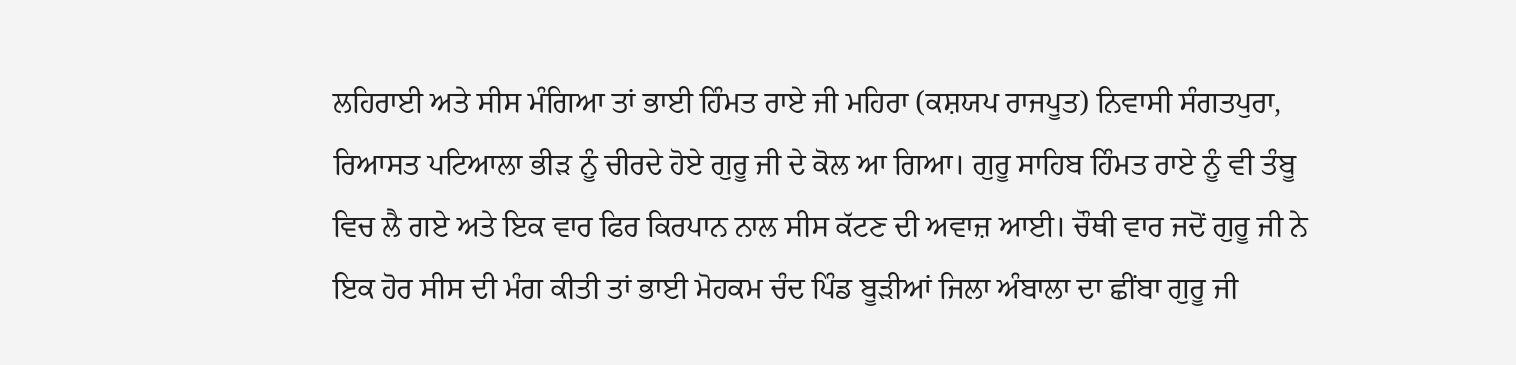ਲਹਿਰਾਈ ਅਤੇ ਸੀਸ ਮੰਗਿਆ ਤਾਂ ਭਾਈ ਹਿੰਮਤ ਰਾਏ ਜੀ ਮਹਿਰਾ (ਕਸ਼ਯਪ ਰਾਜਪੂਤ) ਨਿਵਾਸੀ ਸੰਗਤਪੁਰਾ, ਰਿਆਸਤ ਪਟਿਆਲਾ ਭੀੜ ਨੂੰ ਚੀਰਦੇ ਹੋਏ ਗੁਰੂ ਜੀ ਦੇ ਕੋਲ ਆ ਗਿਆ। ਗੁਰੂ ਸਾਹਿਬ ਹਿੰਮਤ ਰਾਏ ਨੂੰ ਵੀ ਤੰਬੂ ਵਿਚ ਲੈ ਗਏ ਅਤੇ ਇਕ ਵਾਰ ਫਿਰ ਕਿਰਪਾਨ ਨਾਲ ਸੀਸ ਕੱਟਣ ਦੀ ਅਵਾਜ਼ ਆਈ। ਚੌਥੀ ਵਾਰ ਜਦੋਂ ਗੁਰੂ ਜੀ ਨੇ ਇਕ ਹੋਰ ਸੀਸ ਦੀ ਮੰਗ ਕੀਤੀ ਤਾਂ ਭਾਈ ਮੋਹਕਮ ਚੰਦ ਪਿੰਡ ਬੂੜੀਆਂ ਜਿਲਾ ਅੰਬਾਲਾ ਦਾ ਛੀਂਬਾ ਗੁਰੂ ਜੀ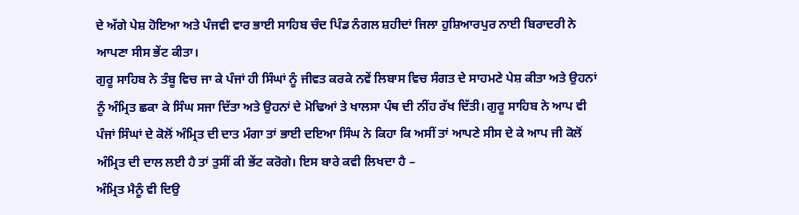ਦੇ ਅੱਗੇ ਪੇਸ਼ ਹੋਇਆ ਅਤੇ ਪੰਜਵੀ ਵਾਰ ਭਾਈ ਸਾਹਿਬ ਚੰਦ ਪਿੰਡ ਨੰਗਲ ਸ਼ਹੀਦਾਂ ਜਿਲਾ ਹੁਸ਼ਿਆਰਪੁਰ ਨਾਈ ਬਿਰਾਦਰੀ ਨੇ ਆਪਣਾ ਸੀਸ ਭੇਂਟ ਕੀਤਾ।
ਗੁਰੂ ਸਾਹਿਬ ਨੇ ਤੰਬੂ ਵਿਚ ਜਾ ਕੇ ਪੰਜਾਂ ਹੀ ਸਿੰਘਾਂ ਨੂੰ ਜੀਵਤ ਕਰਕੇ ਨਵੇਂ ਲਿਬਾਸ ਵਿਚ ਸੰਗਤ ਦੇ ਸਾਹਮਣੇ ਪੇਸ਼ ਕੀਤਾ ਅਤੇ ਉਹਨਾਂ ਨੂੰ ਅੰਮ੍ਰਿਤ ਛਕਾ ਕੇ ਸਿੰਘ ਸਜਾ ਦਿੱਤਾ ਅਤੇ ਉਹਨਾਂ ਦੇ ਮੋਢਿਆਂ ਤੇ ਖਾਲਸਾ ਪੰਥ ਦੀ ਨੀਂਹ ਰੱਖ ਦਿੱਤੀ। ਗੁਰੂ ਸਾਹਿਬ ਨੇ ਆਪ ਵੀ ਪੰਜਾਂ ਸਿੰਘਾਂ ਦੇ ਕੋਲੋਂ ਅੰਮ੍ਰਿਤ ਦੀ ਦਾਤ ਮੰਗਾ ਤਾਂ ਭਾਈ ਦਇਆ ਸਿੰਘ ਨੇ ਕਿਹਾ ਕਿ ਅਸੀਂ ਤਾਂ ਆਪਣੇ ਸੀਸ ਦੇ ਕੇ ਆਪ ਜੀ ਕੋਲੋਂ ਅੰਮ੍ਰਿਤ ਦੀ ਦਾਲ ਲਈ ਹੈ ਤਾਂ ਤੁਸੀਂ ਕੀ ਭੇਂਟ ਕਰੋਗੇ। ਇਸ ਬਾਰੇ ਕਵੀ ਲਿਖਦਾ ਹੈ –
ਅੰਮ੍ਰਿਤ ਮੈਨੂੰ ਵੀ ਦਿਉ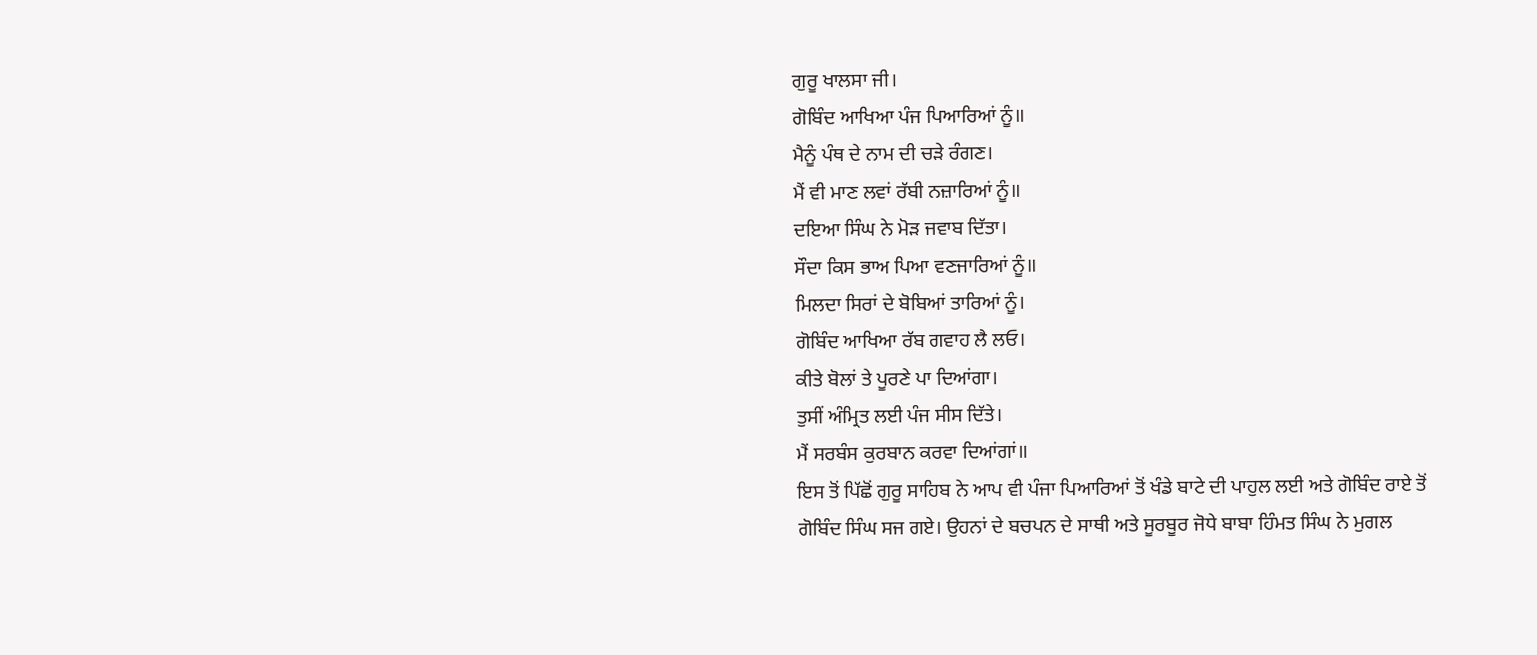ਗੁਰੂ ਖਾਲਸਾ ਜੀ।
ਗੋਬਿੰਦ ਆਖਿਆ ਪੰਜ ਪਿਆਰਿਆਂ ਨੂੰ॥
ਮੈਨੂੰ ਪੰਥ ਦੇ ਨਾਮ ਦੀ ਚੜੇ ਰੰਗਣ।
ਮੈਂ ਵੀ ਮਾਣ ਲਵਾਂ ਰੱਬੀ ਨਜ਼ਾਰਿਆਂ ਨੂੰ॥
ਦਇਆ ਸਿੰਘ ਨੇ ਮੋੜ ਜਵਾਬ ਦਿੱਤਾ।
ਸੌਦਾ ਕਿਸ ਭਾਅ ਪਿਆ ਵਣਜਾਰਿਆਂ ਨੂੰ॥
ਮਿਲਦਾ ਸਿਰਾਂ ਦੇ ਬੋਬਿਆਂ ਤਾਰਿਆਂ ਨੂੰ।
ਗੋਬਿੰਦ ਆਖਿਆ ਰੱਬ ਗਵਾਹ ਲੈ ਲਓ।
ਕੀਤੇ ਬੋਲਾਂ ਤੇ ਪੂਰਣੇ ਪਾ ਦਿਆਂਗਾ।
ਤੁਸੀਂ ਅੰਮ੍ਰਿਤ ਲਈ ਪੰਜ ਸੀਸ ਦਿੱਤੇ।
ਮੈਂ ਸਰਬੰਸ ਕੁਰਬਾਨ ਕਰਵਾ ਦਿਆਂਗਾਂ॥
ਇਸ ਤੋਂ ਪਿੱਛੋਂ ਗੁਰੂ ਸਾਹਿਬ ਨੇ ਆਪ ਵੀ ਪੰਜਾ ਪਿਆਰਿਆਂ ਤੋਂ ਖੰਡੇ ਬਾਟੇ ਦੀ ਪਾਹੁਲ ਲਈ ਅਤੇ ਗੋਬਿੰਦ ਰਾਏ ਤੋਂ ਗੋਬਿੰਦ ਸਿੰਘ ਸਜ ਗਏ। ਉਹਨਾਂ ਦੇ ਬਚਪਨ ਦੇ ਸਾਥੀ ਅਤੇ ਸੂਰਬੂਰ ਜੋਧੇ ਬਾਬਾ ਹਿੰਮਤ ਸਿੰਘ ਨੇ ਮੁਗਲ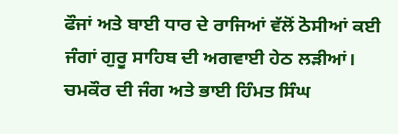ਫੌਜਾਂ ਅਤੇ ਬਾਈ ਧਾਰ ਦੇ ਰਾਜਿਆਂ ਵੱਲੋਂ ਠੋਸੀਆਂ ਕਈ ਜੰਗਾਂ ਗੁਰੂ ਸਾਹਿਬ ਦੀ ਅਗਵਾਈ ਹੇਠ ਲੜੀਆਂ।
ਚਮਕੌਰ ਦੀ ਜੰਗ ਅਤੇ ਭਾਈ ਹਿੰਮਤ ਸਿੰਘ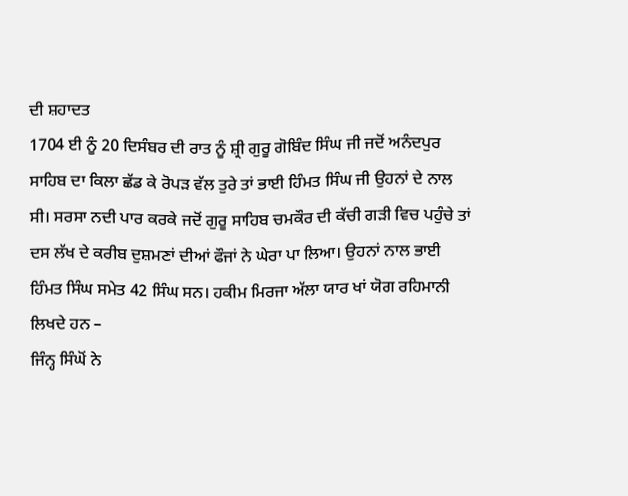ਦੀ ਸ਼ਹਾਦਤ
1704 ਈ ਨੂੰ 20 ਦਿਸੰਬਰ ਦੀ ਰਾਤ ਨੂੰ ਸ਼੍ਰੀ ਗੁਰੂ ਗੋਬਿੰਦ ਸਿੰਘ ਜੀ ਜਦੋਂ ਅਨੰਦਪੁਰ ਸਾਹਿਬ ਦਾ ਕਿਲਾ ਛੱਡ ਕੇ ਰੋਪੜ ਵੱਲ ਤੁਰੇ ਤਾਂ ਭਾਈ ਹਿੰਮਤ ਸਿੰਘ ਜੀ ਉਹਨਾਂ ਦੇ ਨਾਲ ਸੀ। ਸਰਸਾ ਨਦੀ ਪਾਰ ਕਰਕੇ ਜਦੋਂ ਗੁਰੂ ਸਾਹਿਬ ਚਮਕੌਰ ਦੀ ਕੱਚੀ ਗੜੀ ਵਿਚ ਪਹੁੰਚੇ ਤਾਂ ਦਸ ਲੱਖ ਦੇ ਕਰੀਬ ਦੁਸ਼ਮਣਾਂ ਦੀਆਂ ਫੌਜਾਂ ਨੇ ਘੇਰਾ ਪਾ ਲਿਆ। ਉਹਨਾਂ ਨਾਲ ਭਾਈ ਹਿੰਮਤ ਸਿੰਘ ਸਮੇਤ 42 ਸਿੰਘ ਸਨ। ਹਕੀਮ ਮਿਰਜਾ ਅੱਲਾ ਯਾਰ ਖਾਂ ਯੋਗ ਰਹਿਮਾਨੀ ਲਿਖਦੇ ਹਨ –
ਜਿੰਨ੍ਹ ਸਿੰਘੋਂ ਨੇ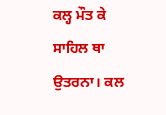ਕਲ੍ਹ ਮੌਤ ਕੇ ਸਾਹਿਲ ਥਾ ਉਤਰਨਾ। ਕਲ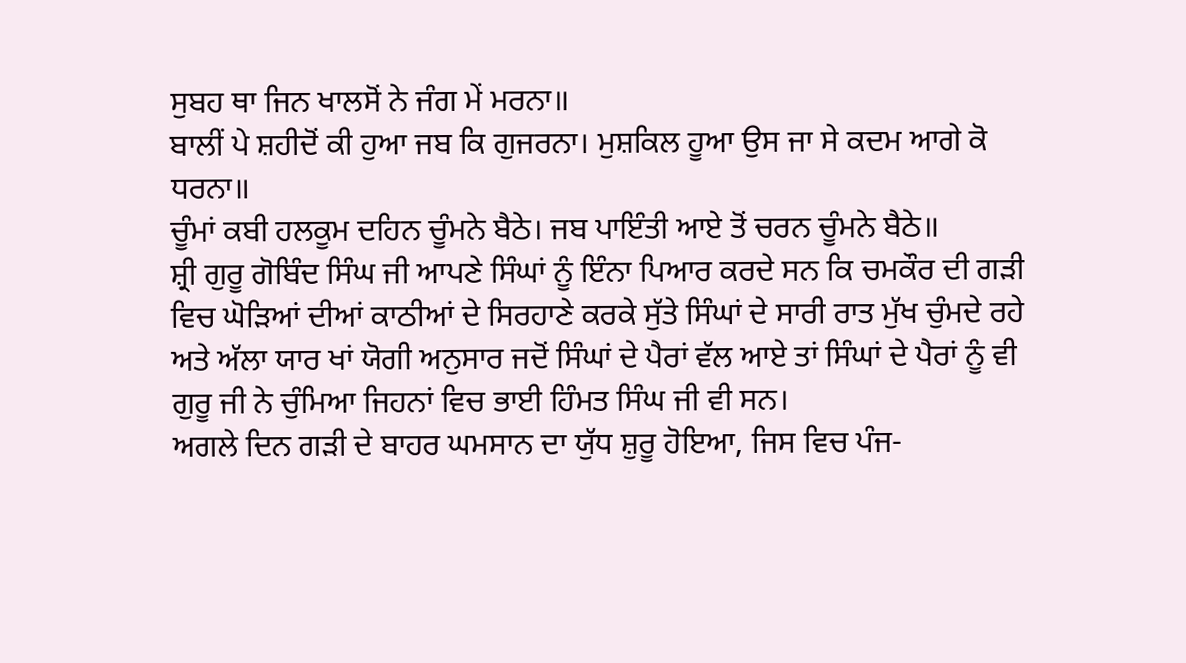ਸੁਬਹ ਥਾ ਜਿਨ ਖਾਲਸੋਂ ਨੇ ਜੰਗ ਮੇਂ ਮਰਨਾ॥
ਬਾਲੀਂ ਪੇ ਸ਼ਹੀਦੋਂ ਕੀ ਹੁਆ ਜਬ ਕਿ ਗੁਜਰਨਾ। ਮੁਸ਼ਕਿਲ ਹੂਆ ਉਸ ਜਾ ਸੇ ਕਦਮ ਆਗੇ ਕੋ ਧਰਨਾ॥
ਚੂੰਮਾਂ ਕਬੀ ਹਲਕੂਮ ਦਹਿਨ ਚੂੰਮਨੇ ਬੈਠੇ। ਜਬ ਪਾਇੰਤੀ ਆਏ ਤੋਂ ਚਰਨ ਚੂੰਮਨੇ ਬੈਠੇ॥
ਸ਼੍ਰੀ ਗੁਰੂ ਗੋਬਿੰਦ ਸਿੰਘ ਜੀ ਆਪਣੇ ਸਿੰਘਾਂ ਨੂੰ ਇੰਨਾ ਪਿਆਰ ਕਰਦੇ ਸਨ ਕਿ ਚਮਕੌਰ ਦੀ ਗੜੀ ਵਿਚ ਘੋੜਿਆਂ ਦੀਆਂ ਕਾਠੀਆਂ ਦੇ ਸਿਰਹਾਣੇ ਕਰਕੇ ਸੁੱਤੇ ਸਿੰਘਾਂ ਦੇ ਸਾਰੀ ਰਾਤ ਮੁੱਖ ਚੁੰਮਦੇ ਰਹੇ ਅਤੇ ਅੱਲਾ ਯਾਰ ਖਾਂ ਯੋਗੀ ਅਨੁਸਾਰ ਜਦੋਂ ਸਿੰਘਾਂ ਦੇ ਪੈਰਾਂ ਵੱਲ ਆਏ ਤਾਂ ਸਿੰਘਾਂ ਦੇ ਪੈਰਾਂ ਨੂੰ ਵੀ ਗੁਰੂ ਜੀ ਨੇ ਚੁੰਮਿਆ ਜਿਹਨਾਂ ਵਿਚ ਭਾਈ ਹਿੰਮਤ ਸਿੰਘ ਜੀ ਵੀ ਸਨ।
ਅਗਲੇ ਦਿਨ ਗੜੀ ਦੇ ਬਾਹਰ ਘਮਸਾਨ ਦਾ ਯੁੱਧ ਸ਼ੁਰੂ ਹੋਇਆ, ਜਿਸ ਵਿਚ ਪੰਜ-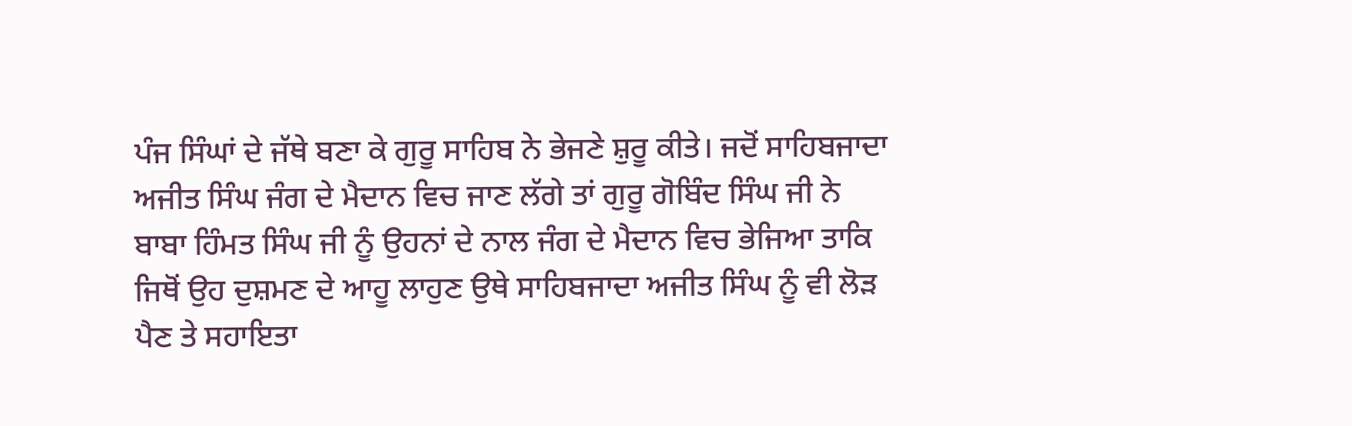ਪੰਜ ਸਿੰਘਾਂ ਦੇ ਜੱਥੇ ਬਣਾ ਕੇ ਗੁਰੂ ਸਾਹਿਬ ਨੇ ਭੇਜਣੇ ਸ਼ੁਰੂ ਕੀਤੇ। ਜਦੋਂ ਸਾਹਿਬਜਾਦਾ ਅਜੀਤ ਸਿੰਘ ਜੰਗ ਦੇ ਮੈਦਾਨ ਵਿਚ ਜਾਣ ਲੱਗੇ ਤਾਂ ਗੁਰੂ ਗੋਬਿੰਦ ਸਿੰਘ ਜੀ ਨੇ ਬਾਬਾ ਹਿੰਮਤ ਸਿੰਘ ਜੀ ਨੂੰ ਉਹਨਾਂ ਦੇ ਨਾਲ ਜੰਗ ਦੇ ਮੈਦਾਨ ਵਿਚ ਭੇਜਿਆ ਤਾਕਿ ਜਿਥੋਂ ਉਹ ਦੁਸ਼ਮਣ ਦੇ ਆਹੂ ਲਾਹੁਣ ਉਥੇ ਸਾਹਿਬਜਾਦਾ ਅਜੀਤ ਸਿੰਘ ਨੂੰ ਵੀ ਲੋੜ ਪੈਣ ਤੇ ਸਹਾਇਤਾ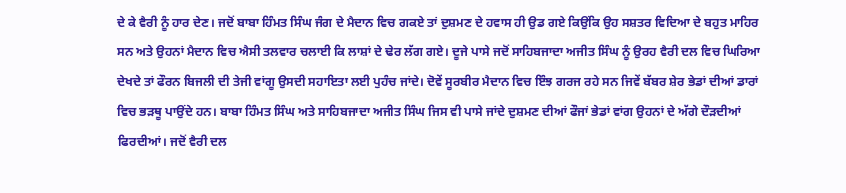ਦੇ ਕੇ ਵੈਰੀ ਨੂੰ ਹਾਰ ਦੇਣ। ਜਦੋਂ ਬਾਬਾ ਹਿੰਮਤ ਸਿੰਘ ਜੰਗ ਦੇ ਮੈਦਾਨ ਵਿਚ ਗਕਏ ਤਾਂ ਦੁਸ਼ਮਣ ਦੇ ਹਵਾਸ ਹੀ ਉਡ ਗਏ ਕਿਉਂਕਿ ਉਹ ਸਸ਼ਤਰ ਵਿਦਿਆ ਦੇ ਬਹੁਤ ਮਾਹਿਰ ਸਨ ਅਤੇ ਉਹਨਾਂ ਮੈਦਾਨ ਵਿਚ ਐਸੀ ਤਲਵਾਰ ਚਲਾਈ ਕਿ ਲਾਸ਼ਾਂ ਦੇ ਢੇਰ ਲੱਗ ਗਏ। ਦੂਜੇ ਪਾਸੇ ਜਦੋਂ ਸਾਹਿਬਜਾਦਾ ਅਜੀਤ ਸਿੰਘ ਨੂੰ ਉਰਹ ਵੈਰੀ ਦਲ ਵਿਚ ਘਿਰਿਆ ਦੇਖਦੇ ਤਾਂ ਫੌਰਨ ਬਿਜਲੀ ਦੀ ਤੇਜੀ ਵਾਂਗੂ ਉਸਦੀ ਸਹਾਇਤਾ ਲਈ ਪੁਹੰਚ ਜਾਂਦੇ। ਦੋਵੇਂ ਸੂਰਬੀਰ ਮੈਦਾਨ ਵਿਚ ਇੰਝ ਗਰਜ ਰਹੇ ਸਨ ਜਿਵੇਂ ਬੱਬਰ ਸ਼ੇਰ ਭੇਡਾਂ ਦੀਆਂ ਡਾਰਾਂ ਵਿਚ ਭੜਥੂ ਪਾਉਂਦੇ ਹਨ। ਬਾਬਾ ਹਿੰਮਤ ਸਿੰਘ ਅਤੇ ਸਾਹਿਬਜਾਦਾ ਅਜੀਤ ਸਿੰਘ ਜਿਸ ਵੀ ਪਾਸੇ ਜਾਂਦੇ ਦੁਸ਼ਮਣ ਦੀਆਂ ਫੌਜਾਂ ਭੇਡਾਂ ਵਾਂਗ ਉਹਨਾਂ ਦੇ ਅੱਗੇ ਦੌੜਦੀਆਂ ਫਿਰਦੀਆਂ। ਜਦੋਂ ਵੈਰੀ ਦਲ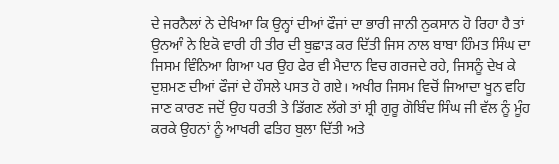ਦੇ ਜਰਨੈਲਾਂ ਨੇ ਦੇਖਿਆ ਕਿ ਉਨ੍ਹਾਂ ਦੀਆਂ ਫੌਜਾਂ ਦਾ ਭਾਰੀ ਜਾਨੀ ਨੁਕਸਾਨ ਹੋ ਰਿਹਾ ਹੈ ਤਾਂ ਉਨਆੰ ਨੇ ਇਕੋ ਵਾਰੀ ਹੀ ਤੀਰ ਦੀ ਬੁਛਾੜ ਕਰ ਦਿੱਤੀ ਜਿਸ ਨਾਲ ਬਾਬਾ ਹਿੰਮਤ ਸਿੰਘ ਦਾ ਜਿਸਮ ਵਿੰਨਿਆ ਗਿਆ ਪਰ ਉਹ ਫੇਰ ਵੀ ਮੈਦਾਨ ਵਿਚ ਗਰਜਦੇ ਰਹੇ, ਜਿਸਨੂੰ ਦੇਖ ਕੇ ਦੁਸ਼ਮਣ ਦੀਆਂ ਫੌਜਾਂ ਦੇ ਹੌਸਲੇ ਪਸਤ ਹੋ ਗਏ। ਅਖੀਰ ਜਿਸਮ ਵਿਚੋਂ ਜਿਆਦਾ ਖੂਨ ਵਹਿ ਜਾਣ ਕਾਰਣ ਜਦੋਂ ਉਹ ਧਰਤੀ ਤੇ ਡਿੱਗਣ ਲੱਗੇ ਤਾਂ ਸ਼੍ਰੀ ਗੁਰੂ ਗੋਬਿੰਦ ਸਿੰਘ ਜੀ ਵੱਲ ਨੂੰ ਮੂੰਹ ਕਰਕੇ ਉਹਨਾਂ ਨੂੰ ਆਖਰੀ ਫਤਿਹ ਬੁਲਾ ਦਿੱਤੀ ਅਤੇ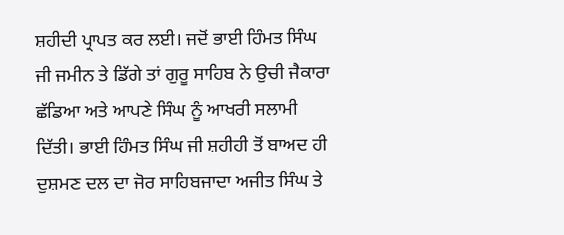ਸ਼ਹੀਦੀ ਪ੍ਰਾਪਤ ਕਰ ਲਈ। ਜਦੋਂ ਭਾਈ ਹਿੰਮਤ ਸਿੰਘ ਜੀ ਜਮੀਨ ਤੇ ਡਿੱਗੇ ਤਾਂ ਗੁਰੂ ਸਾਹਿਬ ਨੇ ਉਚੀ ਜੈਕਾਰਾ ਛੱਡਿਆ ਅਤੇ ਆਪਣੇ ਸਿੰਘ ਨੂੰ ਆਖਰੀ ਸਲਾਮੀ ਦਿੱਤੀ। ਭਾਈ ਹਿੰਮਤ ਸਿੰਘ ਜੀ ਸ਼ਹੀਹੀ ਤੋਂ ਬਾਅਦ ਹੀ ਦੁਸ਼ਮਣ ਦਲ ਦਾ ਜੋਰ ਸਾਹਿਬਜਾਦਾ ਅਜੀਤ ਸਿੰਘ ਤੇ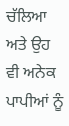ਚੱਲਿਆ ਅਤੇ ਉਹ ਵੀ ਅਨੇਕ ਪਾਪੀਆਂ ਨੂੰ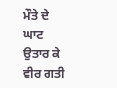ਮੌਤੇ ਦੇ ਘਾਟ ਉਤਾਰ ਕੇ ਵੀਰ ਗਤੀ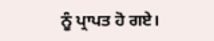ਨੂੰ ਪ੍ਰਾਪਤ ਹੋ ਗਏ।